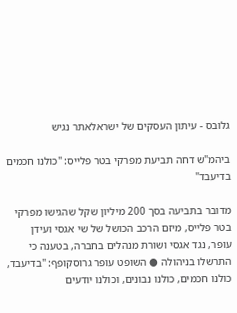גלובס - עיתון העסקים של ישראלאתר נגיש

ביהמ"ש דחה תביעת מפרקי בטר פלייס: "כולנו חכמים בדיעבד"

מדובר בתביעה בסך 200 מיליון שקל שהגישו מפרקי בטר פלייס, מיזם הרכב הכושל של שי אגסי ועידן עופר, נגד אגסי ושורת מנהלים בחברה, בטענה כי התרשלו בניהולה ● השופט עופר גרוסקופף: "בדיעבד, כולנו חכמים, כולנו נבונים, וכולנו יודעים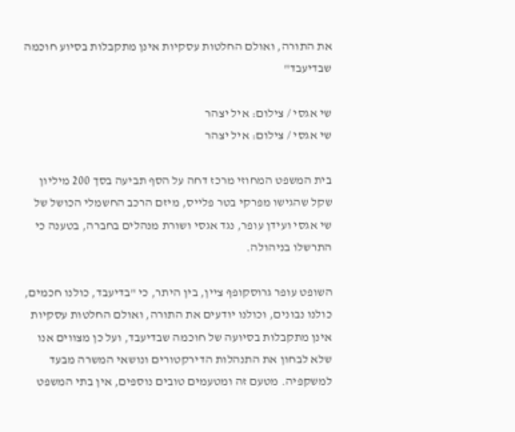את התורה, ואולם החלטות עסקיות אינן מתקבלות בסיוע חוכמה שבדיעבד"

שי אגסי / צילום: איל יצהר
שי אגסי / צילום: איל יצהר

בית המשפט המחוזי מרכז דחה על הסף תביעה בסך 200 מיליון שקל שהגישו מפרקי בטר פלייס, מיזם הרכב החשמלי הכושל של שי אגסי ועידן עופר, נגד אגסי ושורת מנהלים בחברה, בטענה כי התרשלו בניהולה.

השופט עופר גרוסקופף ציין, בין היתר, כי "בדיעבד, כולנו חכמים, כולנו נבונים, וכולנו יודעים את התורה, ואולם החלטות עסקיות אינן מתקבלות בסיועה של חוכמה שבדיעבד, ועל כן מצווים אנו שלא לבחון את התנהלות הדירקטורים ונושאי המשרה מבעד למשקפיה. מטעם זה ומטעמים טובים נוספים, אין בתי המשפט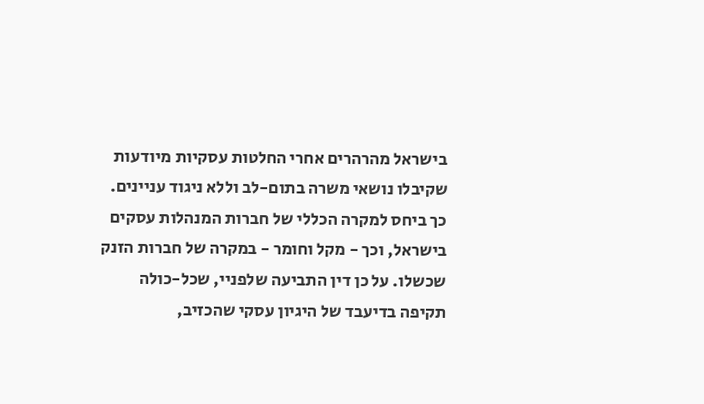בישראל מהרהרים אחרי החלטות עסקיות מיודעות שקיבלו נושאי משרה בתום-לב וללא ניגוד עניינים. כך ביחס למקרה הכללי של חברות המנהלות עסקים בישראל, וכך - מקל וחומר - במקרה של חברות הזנק שכשלו. על כן דין התביעה שלפניי, שכל-כולה תקיפה בדיעבד של היגיון עסקי שהכזיב,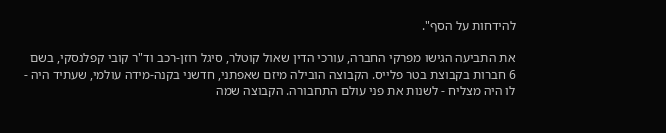להידחות על הסף".

את התביעה הגישו מפרקי החברה, עורכי הדין שאול קוטלר, סיגל רוזן-רכב וד"ר קובי קפלנסקי, בשם 6 חברות בקבוצת בטר פלייס. הקבוצה הובילה מיזם שאפתני, חדשני בקנה-מידה עולמי, שעתיד היה - לו היה מצליח - לשנות את פני עולם התחבורה. הקבוצה שמה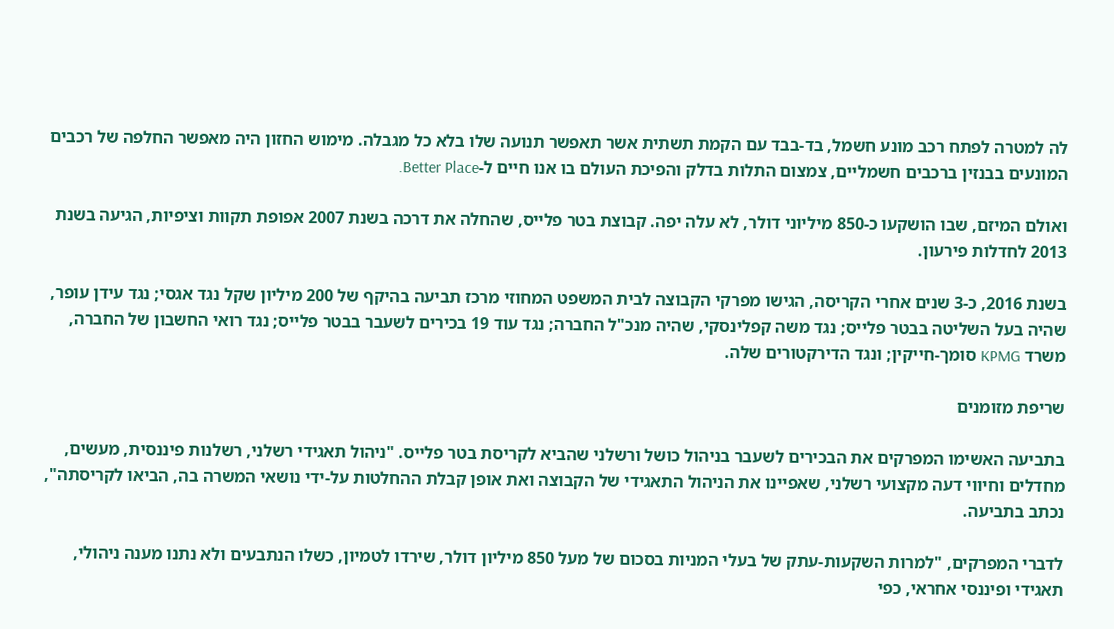לה למטרה לפתח רכב מונע חשמל, בד-בבד עם הקמת תשתית אשר תאפשר תנועה שלו בלא כל מגבלה. מימוש החזון היה מאפשר החלפה של רכבים המונעים בבנזין ברכבים חשמליים, צמצום התלות בדלק והפיכת העולם בו אנו חיים ל-Better Place.

ואולם המיזם, שבו הושקעו כ-850 מיליוני דולר, לא עלה יפה. קבוצת בטר פלייס, שהחלה את דרכה בשנת 2007 אפופת תקוות וציפיות, הגיעה בשנת 2013 לחדלות פירעון.

בשנת 2016, כ-3 שנים אחרי הקריסה, הגישו מפרקי הקבוצה לבית המשפט המחוזי מרכז תביעה בהיקף של 200 מיליון שקל נגד אגסי; נגד עידן עופר, שהיה בעל השליטה בבטר פלייס; נגד משה קפלינסקי, שהיה מנכ"ל החברה; נגד עוד 19 בכירים לשעבר בבטר פלייס; נגד רואי החשבון של החברה, משרד KPMG סומך-חייקין; ונגד הדירקטורים שלה.

שריפת מזומנים

בתביעה האשימו המפרקים את הבכירים לשעבר בניהול כושל ורשלני שהביא לקריסת בטר פלייס. "ניהול תאגידי רשלני, רשלנות פיננסית, מעשים, מחדלים וחיווי דעה מקצועי רשלני, שאפיינו את הניהול התאגידי של הקבוצה ואת אופן קבלת ההחלטות על-ידי נושאי המשרה בה, הביאו לקריסתה", נכתב בתביעה.

לדברי המפרקים, "למרות השקעות-עתק של בעלי המניות בסכום של מעל 850 מיליון דולר, שירדו לטמיון, כשלו הנתבעים ולא נתנו מענה ניהולי, תאגידי ופיננסי אחראי, כפי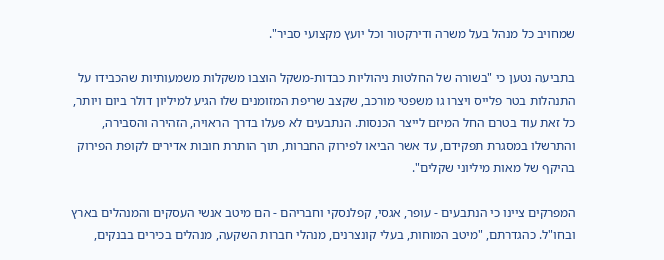שמחויב כל מנהל בעל משרה ודירקטור וכל יועץ מקצועי סביר".

בתביעה נטען כי "בשורה של החלטות ניהוליות כבדות-משקל הוצבו משקלות משמעותיות שהכבידו על התנהלות בטר פלייס ויצרו גו משפטי מורכב, שקצב שריפת המזומנים שלו הגיע למיליון דולר ביום ויותר, כל זאת עוד בטרם החל המיזם לייצר הכנסות. הנתבעים לא פעלו בדרך הראויה, הזהירה והסבירה, והתרשלו במסגרת תפקידם, עד אשר הביאו לפירוק החברות, תוך הותרת חובות אדירים לקופת הפירוק בהיקף של מאות מיליוני שקלים".

המפרקים ציינו כי הנתבעים - עופר, אגסי, קפלנסקי וחבריהם - הם מיטב אנשי העסקים והמנהלים בארץ ובחו"ל. כהגדרתם, "מיטב המוחות, בעלי קונצרנים, מנהלי חברות השקעה, מנהלים בכירים בבנקים,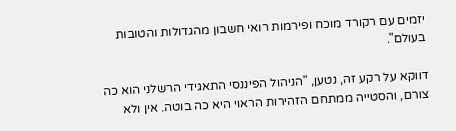יזמים עם רקורד מוכח ופירמות רואי חשבון מהגדולות והטובות בעולם".

דווקא על רקע זה, נטען, "הניהול הפיננסי התאגידי הרשלני הוא כה צורם, והסטייה ממתחם הזהירות הראוי היא כה בוטה. אין ולא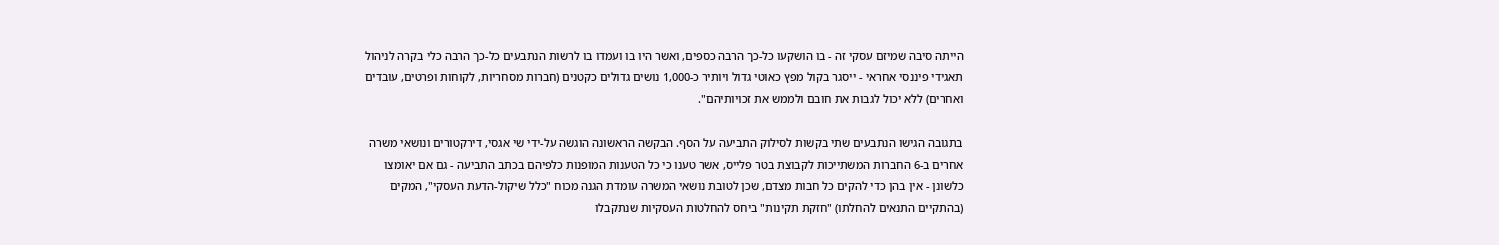הייתה סיבה שמיזם עסקי זה - בו הושקעו כל-כך הרבה כספים, ואשר היו בו ועמדו בו לרשות הנתבעים כל-כך הרבה כלי בקרה לניהול תאגידי פיננסי אחראי - ייסגר בקול מפץ כאוטי גדול ויותיר כ-1,000 נושים גדולים כקטנים (חברות מסחריות, לקוחות ופרטים, עובדים ואחרים) ללא יכול לגבות את חובם ולממש את זכויותיהם".

בתגובה הגישו הנתבעים שתי בקשות לסילוק התביעה על הסף. הבקשה הראשונה הוגשה על-ידי שי אגסי, דירקטורים ונושאי משרה אחרים ב-6 החברות המשתייכות לקבוצת בטר פלייס, אשר טענו כי כל הטענות המופנות כלפיהם בכתב התביעה - גם אם יאומצו כלשונן - אין בהן כדי להקים כל חבות מצדם, שכן לטובת נושאי המשרה עומדת הגנה מכוח "כלל שיקול-הדעת העסקי", המקים (בהתקיים התנאים להחלתו) "חזקת תקינות" ביחס להחלטות העסקיות שנתקבלו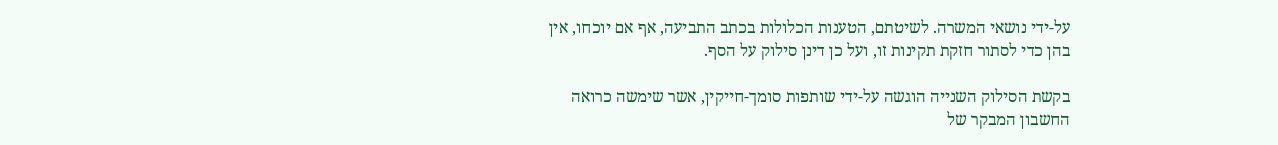על-ידי נושאי המשרה. לשיטתם, הטענות הכלולות בכתב התביעה, אף אם יוכחו, אין בהן כדי לסתור חזקת תקינות זו, ועל כן דינן סילוק על הסף.

בקשת הסילוק השנייה הוגשה על-ידי שותפות סומך-חייקין, אשר שימשה כרואה החשבון המבקר של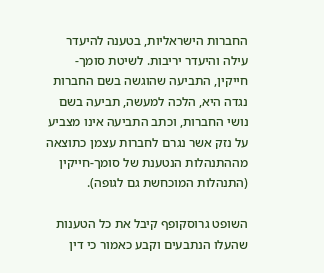החברות הישראליות, בטענה להיעדר עילה והיעדר יריבות. לשיטת סומך-חייקין, התביעה שהוגשה בשם החברות נגדה היא, הלכה למעשה, תביעה בשם נושי החברות, וכתב התביעה אינו מצביע על נזק אשר נגרם לחברות עצמן כתוצאה מההתנהלות הנטענת של סומך-חייקין (התנהלות המוכחשת גם לגופה).

השופט גרוסקופף קיבל את כל הטענות שהעלו הנתבעים וקבע כאמור כי דין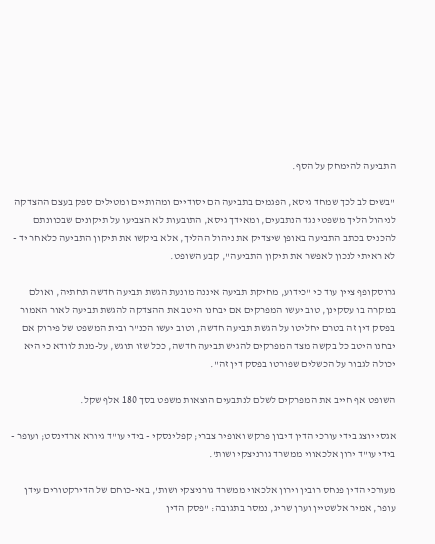התביעה להימחק על הסף.

"בשים לב לכך שמחד גיסא, הפגמים בתביעה הם יסודיים ומהותיים ומטילים ספק בעצם ההצדקה לניהול הליך משפטי נגד הנתבעים, ומאידך גיסא, התובעות לא הצביעו על תיקונים שבכוונתם להכניס בכתב התביעה באופן שיצדיק את ניהול ההליך, אלא ביקשו את תיקון התביעה כלאחר יד - לא ראיתי לנכון לאפשר את תיקון התביעה", קבע השופט.

גרוסקופף ציין עוד כי "כידוע, מחיקת תביעה איננה מונעת הגשת תביעה חדשה תחתיה, ואולם במקרה בו עסקינן, טוב יעשו המפרקים אם יבחנו היטב את ההצדקה להגשת תביעה לאור האמור בפסק דין זה בטרם יחליטו על הגשת תביעה חדשה, וטוב יעשו הכנ"ר ובית המשפט של פירוק אם יבחנו היטב כל בקשה מצד המפרקים להגיש תביעה חדשה, ככל שזו תוגש, על-מנת לוודא כי היא יכולה לגבור על הכשלים שפורטו בפסק דין זה".

השופט אף חייב את המפרקים לשלם לנתבעים הוצאות משפט בסך 180 אלף שקל.

אגסי יוצג בידי עורכי הדין דיבון פרקש ואופיר צברי; קפלינסקי - בידי עו"ד גיורא ארדינסט; ועופר - בידי עו"ד ירון אלכאווי ממשרד גורניצקי ושות'.

מעורכי הדין פנחס רובין וירון אלכאוי ממשרד גורניצקי ושות', באי-כוחם של הדירקטורים עידן עופר, אמיר אלשטיין וערן שריג, נמסר בתגובה: "פסק הדין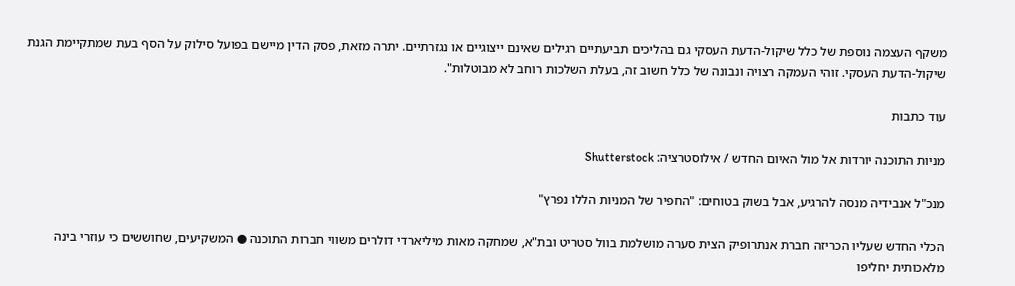משקף העצמה נוספת של כלל שיקול-הדעת העסקי גם בהליכים תביעתיים רגילים שאינם ייצוגיים או נגזרתיים. יתרה מזאת, פסק הדין מיישם בפועל סילוק על הסף בעת שמתקיימת הגנת שיקול-הדעת העסקי. זוהי העמקה רצויה ונבונה של כלל חשוב זה, בעלת השלכות רוחב לא מבוטלות".

עוד כתבות

מניות התוכנה יורדות אל מול האיום החדש / אילוסטרציה: Shutterstock

מנכ"ל אנבידיה מנסה להרגיע, אבל בשוק בטוחים: "החפיר של המניות הללו נפרץ"

הכלי החדש שעליו הכריזה חברת אנתרופיק הצית סערה מושלמת בוול סטריט ובת"א, שמחקה מאות מיליארדי דולרים משווי חברות התוכנה ● המשקיעים, שחוששים כי עוזרי בינה מלאכותית יחליפו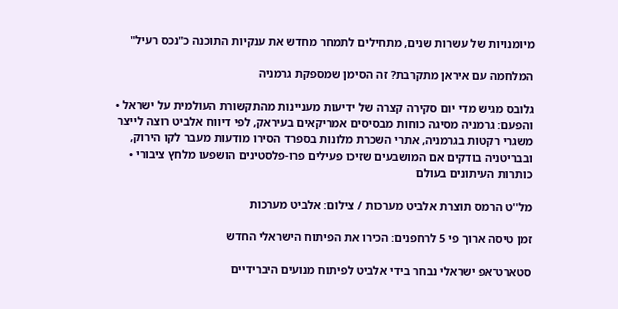מיומנויות של עשרות שנים, מתחילים לתמחר מחדש את ענקיות התוכנה כ"נכס רעיל"

המלחמה עם איראן מתקרבת? זה הסימן שמספקת גרמניה

גלובס מגיש מדי יום סקירה קצרה של ידיעות מעניינות מהתקשורת העולמית על ישראל • והפעם: גרמניה מסיגה כוחות מבסיסים אמריקאים בעיראק, לפי דיווח אלביט רוצה לייצר משגרי רקטות בגרמניה, אתרי השכרת מלונות בספרד הסירו מודעות מעבר לקו הירוק, ובבריטניה בודקים אם המושבעים שזיכו פעילים פרו-פלסטינים הושפעו מלחץ ציבורי • כותרות העיתונים בעולם

מל''ט הרמס תוצרת אלביט מערכות / צילום: אלביט מערכות

זמן טיסה ארוך פי 5 לרחפנים: הכירו את הפיתוח הישראלי החדש

סטארט־אפ ישראלי נבחר בידי אלביט לפיתוח מנועים היברידיים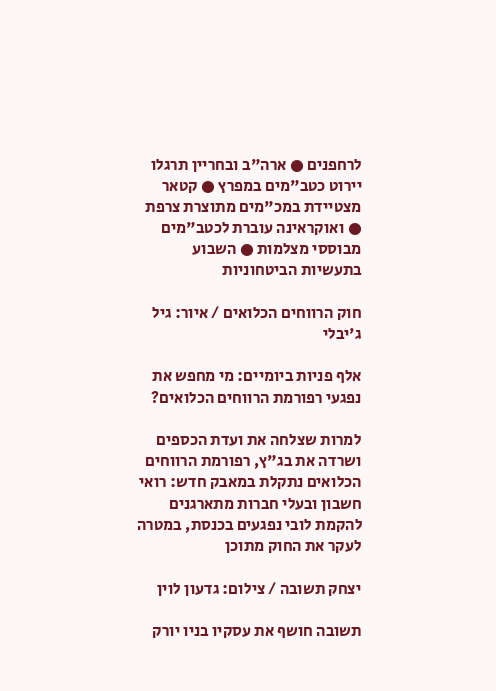לרחפנים ● ארה"ב ובחריין תרגלו יירוט כטב"מים במפרץ ● קטאר מצטיידת במכ"מים מתוצרת צרפת ● ואוקראינה עוברת לכטב"מים מבוססי מצלמות ● השבוע בתעשיות הביטחוניות

חוק הרווחים הכלואים / איור: גיל ג'יבלי

אלף פניות ביומיים: מי מחפש את נפגעי רפורמת הרווחים הכלואים?

למרות שצלחה את ועדת הכספים ושרדה את בג"ץ, רפורמת הרווחים הכלואים נתקלת במאבק חדש: רואי חשבון ובעלי חברות מתארגנים להקמת לובי נפגעים בכנסת, במטרה לעקר את החוק מתוכן

יצחק תשובה / צילום: גדעון לוין

תשובה חושף את עסקיו בניו יורק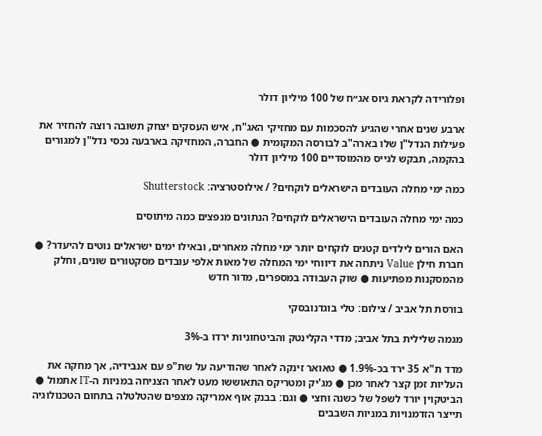ופלורידה לקראת גיוס אג״ח של 100 מיליון דולר

ארבע שנים אחרי שהגיע להסכמות עם מחזיקי האג"ח, איש העסקים יצחק תשובה רוצה להחזיר את פעילות הנדל"ן שלו בארה"ב לבורסה המקומית ● החברה, המחזיקה בארבעה נכסי נדל"ן למגורים בהקמה, תבקש לגייס מהמוסדיים 100 מיליון דולר

כמה ימי מחלה העובדים הישראלים לוקחים? / אילוסטרציה: Shutterstock

כמה ימי מחלה העובדים הישראלים לוקחים? הנתונים מנפצים כמה מיתוסים

האם הורים לילדים קטנים לוקחים יותר ימי מחלה מאחרים, ובאילו ימים ישראלים נוטים להיעדר? ● חברת חילן Value ניתחה את דיווחי ימי המחלה של מאות אלפי עובדים מסקטורים שונים, וחלק מהמסקנות מפתיעות ● שוק העבודה במספרים, מדור חדש

בורסת תל אביב / צילום: טלי בוגדנובסקי

מגמה שלילית בתל אביב; מדדי הקלינטק והביטחוניות ירדו ב-3%

מדד ת"א 35 ירד בכ-1.9% ● טאואר זינקה לאחר שהודיעה על שת"פ עם אנבידיה, אך מחקה את העליות זמן קצר לאחר מכן ● מג'יק ומטריקס התאוששו מעט לאחר הצניחה במניות ה-IT אתמול ● הביטקוין יורד לשפל של כשנה וחצי ● וגם: בבנק אוף אמריקה מצפים שהטלטלה בתחום הטכנולוגיה תייצר הזדמנויות במניות השבבים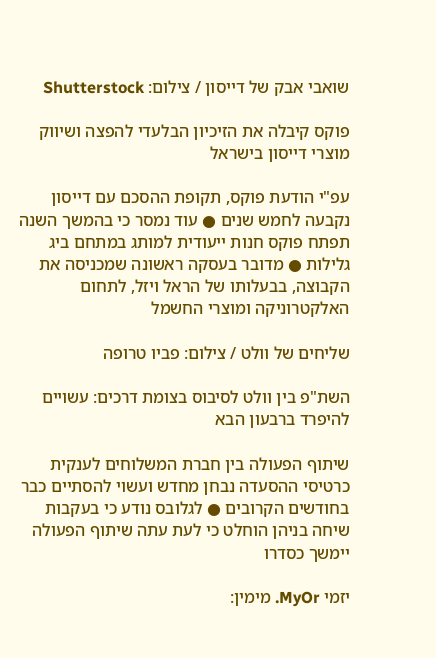שואבי אבק של דייסון / צילום: Shutterstock

פוקס קיבלה את הזיכיון הבלעדי להפצה ושיווק מוצרי דייסון בישראל

עפ"י הודעת פוקס, תקופת ההסכם עם דייסון נקבעה לחמש שנים ● עוד נמסר כי בהמשך השנה תפתח פוקס חנות ייעודית למותג במתחם ביג גלילות ● מדובר בעסקה ראשונה שמכניסה את הקבוצה, בבעלותו של הראל ויזל, לתחום האלקטרוניקה ומוצרי החשמל

שליחים של וולט / צילום: פביו טרופה

השת"פ בין וולט לסיבוס בצומת דרכים: עשויים להיפרד ברבעון הבא

שיתוף הפעולה בין חברת המשלוחים לענקית כרטיסי ההסעדה נבחן מחדש ועשוי להסתיים כבר בחודשים הקרובים ● לגלובס נודע כי בעקבות שיחה בניהן הוחלט כי לעת עתה שיתוף הפעולה יימשך כסדרו

יזמי MyOr. מימין: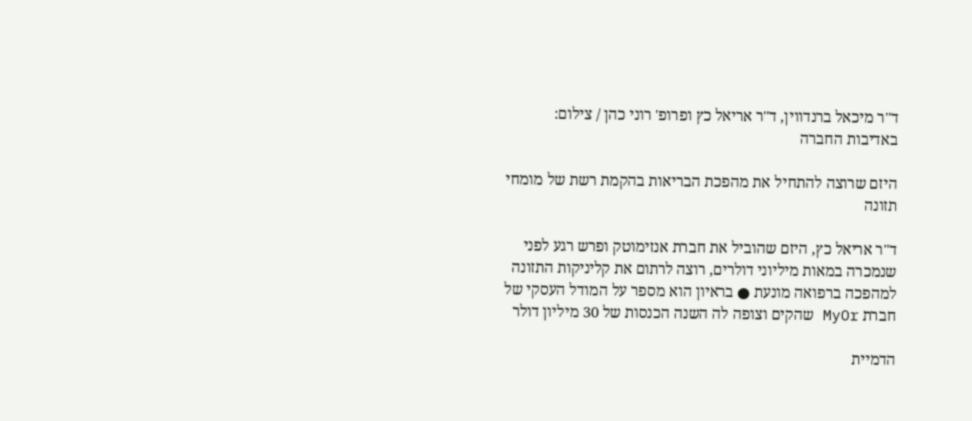ד''ר מיכאל ברנדווין, ד''ר אריאל כץ ופרופ' רוני כהן / צילום: באדיבות החברה

היזם שרוצה להתחיל את מהפכת הבריאות בהקמת רשת של מומחי תזונה

ד"ר אריאל כץ, היזם שהוביל את חברת אנזימוטק ופרש רגע לפני שנמכרה במאות מיליוני דולרים, רוצה לרתום את קליניקות התזונה למהפכה ברפואה מונעת ● בראיון הוא מספר על המודל העסקי של חברת MyOr שהקים וצופה לה השנה הכנסות של 30 מיליון דולר

הדמיית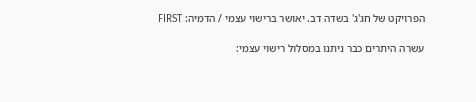הפרויקט של חג'ג' בשדה דב. יאושר ברישוי עצמי / הדמיה: FIRST

עשרה היתרים כבר ניתנו במסלול רישוי עצמי: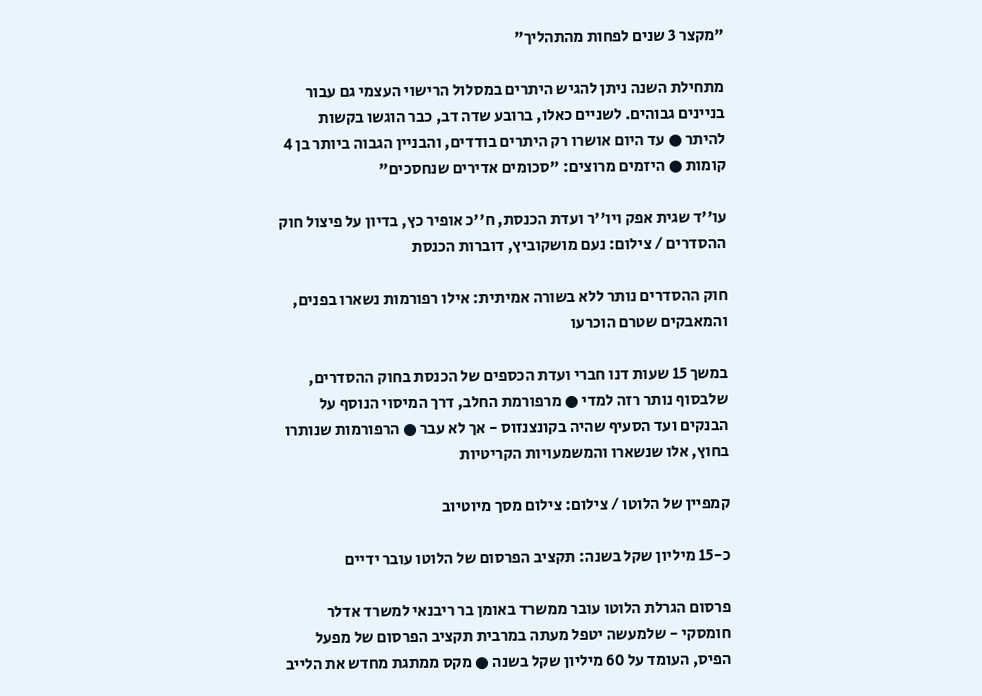"מקצר 3 שנים לפחות מהתהליך"

מתחילת השנה ניתן להגיש היתרים במסלול הרישוי העצמי גם עבור בניינים גבוהים. לשניים כאלו, ברובע שדה דב, כבר הוגשו בקשות להיתר ● עד היום אושרו רק היתרים בודדים, והבניין הגבוה ביותר בן 4 קומות ● היזמים מרוצים: "סכומים אדירים שנחסכים"

עו''ד שגית אפק ויו''ר ועדת הכנסת, ח''כ אופיר כץ, בדיון על פיצול חוק ההסדרים / צילום: נעם מושקוביץ, דוברות הכנסת

חוק ההסדרים נותר ללא בשורה אמיתית: אילו רפורמות נשארו בפנים, והמאבקים שטרם הוכרעו

במשך 15 שעות דנו חברי ועדת הכספים של הכנסת בחוק ההסדרים, שלבסוף נותר רזה למדי ● מרפורמת החלב, דרך המיסוי הנוסף על הבנקים ועד הסעיף שהיה בקונצנזוס - אך לא עבר ● הרפורמות שנותרו בחוץ, אלו שנשארו והמשמעויות הקריטיות

קמפיין של הלוטו / צילום: צילום מסך מיוטיוב

כ-15 מיליון שקל בשנה: תקציב הפרסום של הלוטו עובר ידיים

פרסום הגרלת הלוטו עובר ממשרד באומן בר ריבנאי למשרד אדלר חומסקי - שלמעשה יטפל מעתה במרבית תקציב הפרסום של מפעל הפיס, העומד על 60 מיליון שקל בשנה ● מקס ממתגת מחדש את הלייב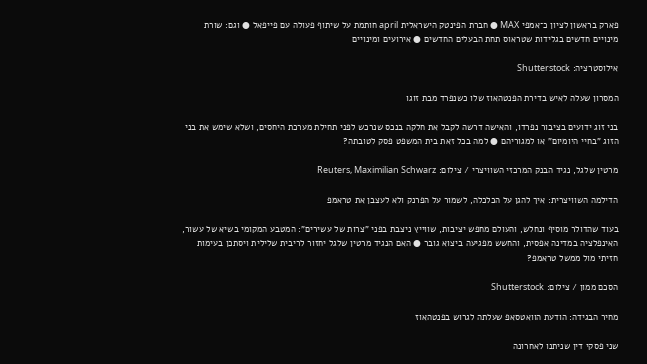פארק בראשון לציון כ־אמפי MAX ● חברת הפינטק הישראלית april חותמת על שיתוף פעולה עם פייפאל ● וגם: שורת מינויים חדשים בגלידות שטראוס תחת הבעלים החדשים ● אירועים ומינויים

אילוסטרציה: Shutterstock

המסרון שעלה לאיש בדירת הפנטהאוז שלו כשנפרד מבת זוגו

בני זוג ידועים בציבור נפרדו, והאישה דרשה לקבל את חלקה בנכס שנרכש לפני תחילת מערכת היחסים, ושלא שימש את בני הזוג "בחיי היומיום" או למגוריהם ● למה בכל זאת בית המשפט פסק לטובתה?

מרטין שלגל, נגיד הבנק המרכזי השוויצרי / צילום: Reuters, Maximilian Schwarz

הדילמה השוויצרית: איך להגן על הכלכלה, לשמור על הפרנק ולא לעצבן את טראמפ

בעוד שהדולר מוסיף ונחלש, והעולם מחפש יציבות, שווייץ ניצבת בפני "צרות של עשירים": המטבע המקומי בשיא של עשור, האינפלציה במדינה אפסית, והחשש מפגיעה ביצוא גובר ● האם הנגיד מרטין שלגל יחזור לריבית שלילית ויסתכן בעימות חזיתי מול ממשל טראמפ?

הסכם ממון / צילום: Shutterstock

מחיר הבגידה: הודעת הוואטסאפ שעלתה לגרוש בפנטהאוז

שני פסקי דין שניתנו לאחרונה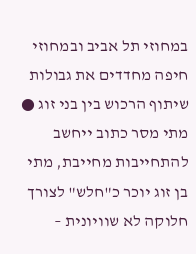במחוזי תל אביב ובמחוזי חיפה מחדדים את גבולות שיתוף הרכוש בין בני זוג ● מתי מסר כתוב ייחשב להתחייבות מחייבת, מתי בן זוג יוכר כ"חלש" לצורך חלוקה לא שוויונית –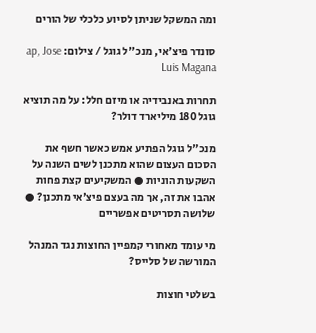ומה המשקל שניתן לסיוע כלכלי של הורים

סונדר פיצ'אי, מנכ''ל גוגל / צילום: ap, Jose Luis Magana

תחרות באנבידיה או מיזם חלל: על מה תוציא גוגל 180 מיליארד דולר?

מנכ"ל גוגל הפתיע אמש כאשר חשף את הסכום העצום שהוא מתכנן לשים השנה על השקעות הוניות ● המשקיעים קצת פחות אהבו את זה, אך מה בעצם פיצ'אי מתכנן? ● שלושה תסריטים אפשריים

מי עומד מאחורי קמפיין החוצות נגד המנהל המורשה של סלייס?

בשלטי חוצות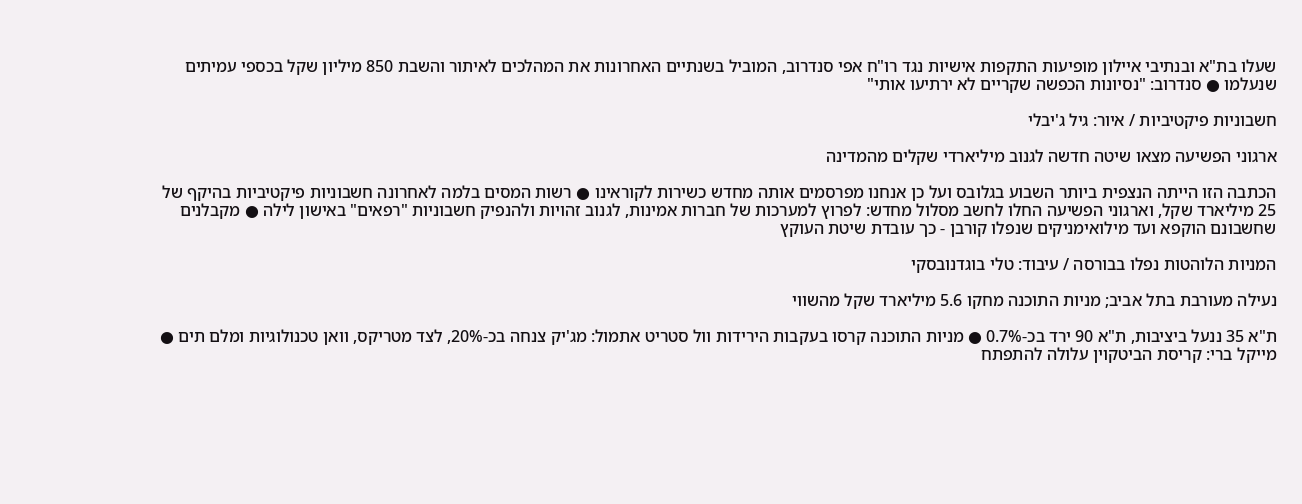שעלו בת"א ובנתיבי איילון מופיעות התקפות אישיות נגד רו"ח אפי סנדרוב, המוביל בשנתיים האחרונות את המהלכים לאיתור והשבת 850 מיליון שקל בכספי עמיתים שנעלמו ● סנדרוב: "נסיונות הכפשה שקריים לא ירתיעו אותי"

חשבוניות פיקטיביות / איור: גיל ג'יבלי

ארגוני הפשיעה מצאו שיטה חדשה לגנוב מיליארדי שקלים מהמדינה

הכתבה הזו הייתה הנצפית ביותר השבוע בגלובס ועל כן אנחנו מפרסמים אותה מחדש כשירות לקוראינו ● רשות המסים בלמה לאחרונה חשבוניות פיקטיביות בהיקף של 25 מיליארד שקל, וארגוני הפשיעה החלו לחשב מסלול מחדש: לפרוץ למערכות של חברות אמינות, לגנוב זהויות ולהנפיק חשבוניות "רפאים" באישון לילה ● מקבלנים שחשבונם הוקפא ועד מילואימניקים שנפלו קורבן - כך עובדת שיטת העוקץ

המניות הלוהטות נפלו בבורסה / עיבוד: טלי בוגדנובסקי

נעילה מעורבת בתל אביב; מניות התוכנה מחקו 5.6 מיליארד שקל מהשווי

ת"א 35 ננעל ביציבות, ת"א 90 ירד בכ-0.7% ● מניות התוכנה קרסו בעקבות הירידות וול סטריט אתמול: מג'יק צנחה בכ-20%, לצד מטריקס, וואן טכנולוגיות ומלם תים ● מייקל ברי: קריסת הביטקוין עלולה להתפתח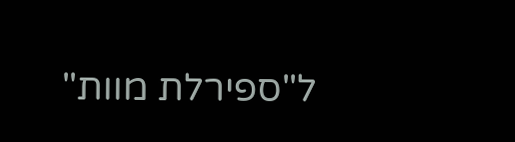ל"ספירלת מוות"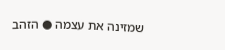שמזינה את עצמה ● הזהב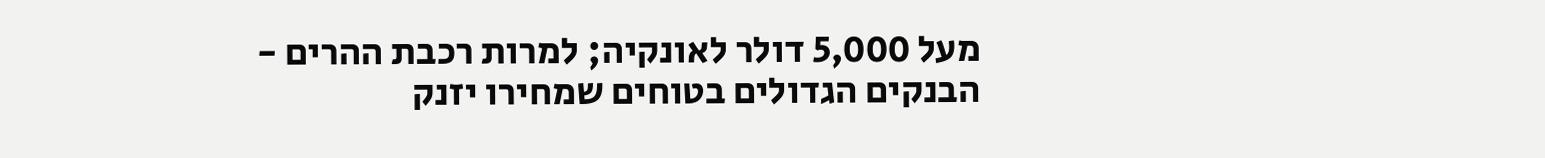מעל 5,000 דולר לאונקיה; למרות רכבת ההרים - הבנקים הגדולים בטוחים שמחירו יזנק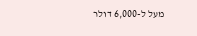מעל ל-6,000 דולר